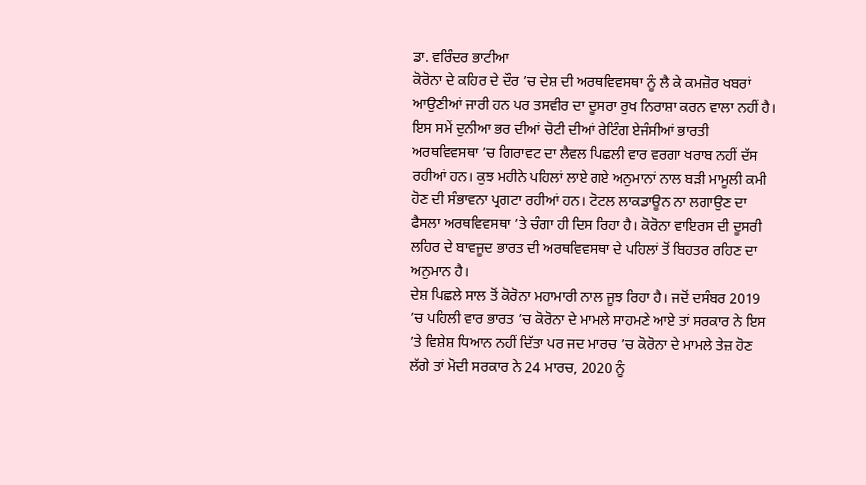ਡਾ. ਵਰਿੰਦਰ ਭਾਟੀਆ
ਕੋਰੋਨਾ ਦੇ ਕਹਿਰ ਦੇ ਦੌਰ ’ਚ ਦੇਸ਼ ਦੀ ਅਰਥਵਿਵਸਥਾ ਨੂੰ ਲੈ ਕੇ ਕਮਜ਼ੋਰ ਖਬਰਾਂ ਆਉਣੀਆਂ ਜਾਰੀ ਹਨ ਪਰ ਤਸਵੀਰ ਦਾ ਦੂਸਰਾ ਰੁਖ ਨਿਰਾਸ਼ਾ ਕਰਨ ਵਾਲਾ ਨਹੀਂ ਹੈ। ਇਸ ਸਮੇਂ ਦੁਨੀਆ ਭਰ ਦੀਆਂ ਚੋਟੀ ਦੀਆਂ ਰੇਟਿੰਗ ਏਜੰਸੀਆਂ ਭਾਰਤੀ ਅਰਥਵਿਵਸਥਾ ’ਚ ਗਿਰਾਵਟ ਦਾ ਲੈਵਲ ਪਿਛਲੀ ਵਾਰ ਵਰਗਾ ਖਰਾਬ ਨਹੀਂ ਦੱਸ ਰਹੀਆਂ ਹਨ। ਕੁਝ ਮਹੀਨੇ ਪਹਿਲਾਂ ਲਾਏ ਗਏ ਅਨੁਮਾਨਾਂ ਨਾਲ ਬੜੀ ਮਾਮੂਲੀ ਕਮੀ ਹੋਣ ਦੀ ਸੰਭਾਵਨਾ ਪ੍ਰਗਟਾ ਰਹੀਆਂ ਹਨ। ਟੋਟਲ ਲਾਕਡਾਊਨ ਨਾ ਲਗਾਉਣ ਦਾ ਫੈਸਲਾ ਅਰਥਵਿਵਸਥਾ ’ਤੇ ਚੰਗਾ ਹੀ ਦਿਸ ਰਿਹਾ ਹੈ। ਕੋਰੋਨਾ ਵਾਇਰਸ ਦੀ ਦੂਸਰੀ ਲਹਿਰ ਦੇ ਬਾਵਜੂਦ ਭਾਰਤ ਦੀ ਅਰਥਵਿਵਸਥਾ ਦੇ ਪਹਿਲਾਂ ਤੋਂ ਬਿਹਤਰ ਰਹਿਣ ਦਾ ਅਨੁਮਾਨ ਹੈ।
ਦੇਸ਼ ਪਿਛਲੇ ਸਾਲ ਤੋਂ ਕੋਰੋਨਾ ਮਹਾਮਾਰੀ ਨਾਲ ਜੂਝ ਰਿਹਾ ਹੈ। ਜਦੋਂ ਦਸੰਬਰ 2019 ’ਚ ਪਹਿਲੀ ਵਾਰ ਭਾਰਤ ’ਚ ਕੋਰੋਨਾ ਦੇ ਮਾਮਲੇ ਸਾਹਮਣੇ ਆਏ ਤਾਂ ਸਰਕਾਰ ਨੇ ਇਸ ’ਤੇ ਵਿਸ਼ੇਸ਼ ਧਿਆਨ ਨਹੀਂ ਦਿੱਤਾ ਪਰ ਜਦ ਮਾਰਚ ’ਚ ਕੋਰੋਨਾ ਦੇ ਮਾਮਲੇ ਤੇਜ਼ ਹੋਣ ਲੱਗੇ ਤਾਂ ਮੋਦੀ ਸਰਕਾਰ ਨੇ 24 ਮਾਰਚ, 2020 ਨੂੰ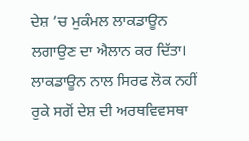ਦੇਸ਼ ’ਚ ਮੁਕੰਮਲ ਲਾਕਡਾਊਨ ਲਗਾਉਣ ਦਾ ਐਲਾਨ ਕਰ ਦਿੱਤਾ।
ਲਾਕਡਾਊਨ ਨਾਲ ਸਿਰਫ ਲੋਕ ਨਹੀਂ ਰੁਕੇ ਸਗੋਂ ਦੇਸ਼ ਦੀ ਅਰਥਵਿਵਸਥਾ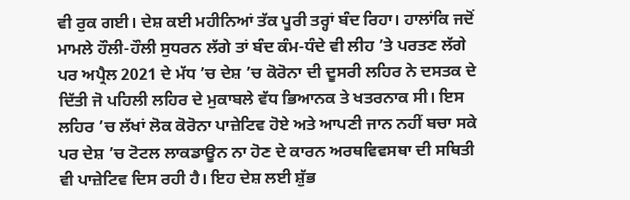ਵੀ ਰੁਕ ਗਈ। ਦੇਸ਼ ਕਈ ਮਹੀਨਿਆਂ ਤੱਕ ਪੂਰੀ ਤਰ੍ਹਾਂ ਬੰਦ ਰਿਹਾ। ਹਾਲਾਂਕਿ ਜਦੋਂ ਮਾਮਲੇ ਹੌਲੀ-ਹੌਲੀ ਸੁਧਰਨ ਲੱਗੇ ਤਾਂ ਬੰਦ ਕੰਮ-ਧੰਦੇ ਵੀ ਲੀਹ ’ਤੇ ਪਰਤਣ ਲੱਗੇ ਪਰ ਅਪ੍ਰੈਲ 2021 ਦੇ ਮੱਧ ’ਚ ਦੇਸ਼ ’ਚ ਕੋਰੋਨਾ ਦੀ ਦੂਸਰੀ ਲਹਿਰ ਨੇ ਦਸਤਕ ਦੇ ਦਿੱਤੀ ਜੋ ਪਹਿਲੀ ਲਹਿਰ ਦੇ ਮੁਕਾਬਲੇ ਵੱਧ ਭਿਆਨਕ ਤੇ ਖਤਰਨਾਕ ਸੀ। ਇਸ ਲਹਿਰ ’ਚ ਲੱਖਾਂ ਲੋਕ ਕੋਰੋਨਾ ਪਾਜ਼ੇਟਿਵ ਹੋਏ ਅਤੇ ਆਪਣੀ ਜਾਨ ਨਹੀਂ ਬਚਾ ਸਕੇ ਪਰ ਦੇਸ਼ ’ਚ ਟੋਟਲ ਲਾਕਡਾਊਨ ਨਾ ਹੋਣ ਦੇ ਕਾਰਨ ਅਰਥਵਿਵਸਥਾ ਦੀ ਸਥਿਤੀ ਵੀ ਪਾਜ਼ੇਟਿਵ ਦਿਸ ਰਹੀ ਹੈ। ਇਹ ਦੇਸ਼ ਲਈ ਸ਼ੁੱਭ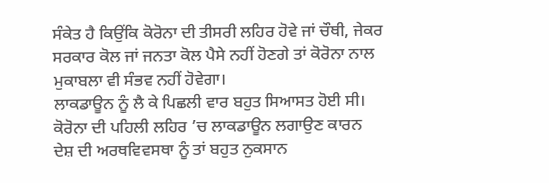ਸੰਕੇਤ ਹੈ ਕਿਉਂਕਿ ਕੋਰੋਨਾ ਦੀ ਤੀਸਰੀ ਲਹਿਰ ਹੋਵੇ ਜਾਂ ਚੌਥੀ, ਜੇਕਰ ਸਰਕਾਰ ਕੋਲ ਜਾਂ ਜਨਤਾ ਕੋਲ ਪੈਸੇ ਨਹੀਂ ਹੋਣਗੇ ਤਾਂ ਕੋਰੋਨਾ ਨਾਲ ਮੁਕਾਬਲਾ ਵੀ ਸੰਭਵ ਨਹੀਂ ਹੋਵੇਗਾ।
ਲਾਕਡਾਊਨ ਨੂੰ ਲੈ ਕੇ ਪਿਛਲੀ ਵਾਰ ਬਹੁਤ ਸਿਆਸਤ ਹੋਈ ਸੀ। ਕੋਰੋਨਾ ਦੀ ਪਹਿਲੀ ਲਹਿਰ ’ਚ ਲਾਕਡਾਊਨ ਲਗਾਉਣ ਕਾਰਨ ਦੇਸ਼ ਦੀ ਅਰਥਵਿਵਸਥਾ ਨੂੰ ਤਾਂ ਬਹੁਤ ਨੁਕਸਾਨ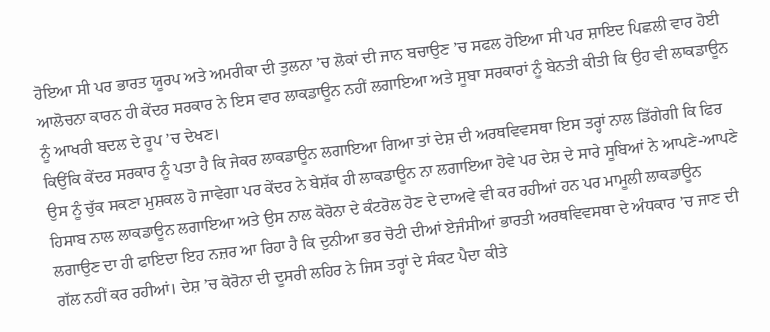ਹੋਇਆ ਸੀ ਪਰ ਭਾਰਤ ਯੂਰਪ ਅਤੇ ਅਮਰੀਕਾ ਦੀ ਤੁਲਨਾ ’ਚ ਲੋਕਾਂ ਦੀ ਜਾਨ ਬਚਾਉਣ ’ਚ ਸਫਲ ਹੋਇਆ ਸੀ ਪਰ ਸ਼ਾਇਦ ਪਿਛਲੀ ਵਾਰ ਹੋਈ ਆਲੋਚਨਾ ਕਾਰਨ ਹੀ ਕੇਂਦਰ ਸਰਕਾਰ ਨੇ ਇਸ ਵਾਰ ਲਾਕਡਾਊਨ ਨਹੀਂ ਲਗਾਇਆ ਅਤੇ ਸੂਬਾ ਸਰਕਾਰਾਂ ਨੂੰ ਬੇਨਤੀ ਕੀਤੀ ਕਿ ਉਹ ਵੀ ਲਾਕਡਾਊਨ ਨੂੰ ਆਖਰੀ ਬਦਲ ਦੇ ਰੂਪ ’ਚ ਦੇਖਣ।
ਕਿਉਂਕਿ ਕੇਂਦਰ ਸਰਕਾਰ ਨੂੰ ਪਤਾ ਹੈ ਕਿ ਜੇਕਰ ਲਾਕਡਾਊਨ ਲਗਾਇਆ ਗਿਆ ਤਾਂ ਦੇਸ਼ ਦੀ ਅਰਥਵਿਵਸਥਾ ਇਸ ਤਰ੍ਹਾਂ ਨਾਲ ਡਿੱਗੇਗੀ ਕਿ ਫਿਰ ਉਸ ਨੂੰ ਚੁੱਕ ਸਕਣਾ ਮੁਸ਼ਕਲ ਹੋ ਜਾਵੇਗਾ ਪਰ ਕੇਂਦਰ ਨੇ ਬੇਸ਼ੱਕ ਹੀ ਲਾਕਡਾਊਨ ਨਾ ਲਗਾਇਆ ਹੋਵੇ ਪਰ ਦੇਸ਼ ਦੇ ਸਾਰੇ ਸੂਬਿਆਂ ਨੇ ਆਪਣੇ-ਆਪਣੇ ਹਿਸਾਬ ਨਾਲ ਲਾਕਡਾਊਨ ਲਗਾਇਆ ਅਤੇ ਉਸ ਨਾਲ ਕੋਰੋਨਾ ਦੇ ਕੰਟਰੋਲ ਹੋਣ ਦੇ ਦਾਅਵੇ ਵੀ ਕਰ ਰਹੀਆਂ ਹਨ ਪਰ ਮਾਮੂਲੀ ਲਾਕਡਾਊਨ ਲਗਾਉਣ ਦਾ ਹੀ ਫਾਇਦਾ ਇਹ ਨਜ਼ਰ ਆ ਰਿਹਾ ਹੈ ਕਿ ਦੁਨੀਆ ਭਰ ਚੋਟੀ ਦੀਆਂ ਏਜੰਸੀਆਂ ਭਾਰਤੀ ਅਰਥਵਿਵਸਥਾ ਦੇ ਅੰਧਕਾਰ ’ਚ ਜਾਣ ਦੀ ਗੱਲ ਨਹੀਂ ਕਰ ਰਹੀਆਂ। ਦੇਸ਼ ’ਚ ਕੋਰੋਨਾ ਦੀ ਦੂਸਰੀ ਲਹਿਰ ਨੇ ਜਿਸ ਤਰ੍ਹਾਂ ਦੇ ਸੰਕਟ ਪੈਦਾ ਕੀਤੇ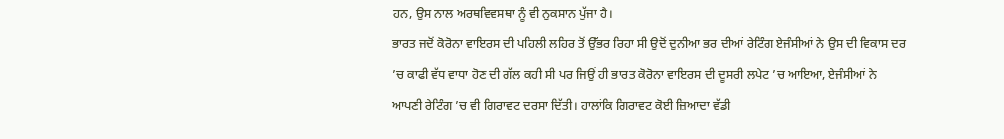ਹਨ, ਉਸ ਨਾਲ ਅਰਥਵਿਵਸਥਾ ਨੂੰ ਵੀ ਨੁਕਸਾਨ ਪੁੱਜਾ ਹੈ।
ਭਾਰਤ ਜਦੋਂ ਕੋਰੋਨਾ ਵਾਇਰਸ ਦੀ ਪਹਿਲੀ ਲਹਿਰ ਤੋਂ ਉੱਭਰ ਰਿਹਾ ਸੀ ਉਦੋਂ ਦੁਨੀਆ ਭਰ ਦੀਆਂ ਰੇਟਿੰਗ ਏਜੰਸੀਆਂ ਨੇ ਉਸ ਦੀ ਵਿਕਾਸ ਦਰ ’ਚ ਕਾਫੀ ਵੱਧ ਵਾਧਾ ਹੋਣ ਦੀ ਗੱਲ ਕਹੀ ਸੀ ਪਰ ਜਿਉਂ ਹੀ ਭਾਰਤ ਕੋਰੋਨਾ ਵਾਇਰਸ ਦੀ ਦੂਸਰੀ ਲਪੇਟ ’ਚ ਆਇਆ, ਏਜੰਸੀਆਂ ਨੇ ਆਪਣੀ ਰੇਟਿੰਗ ’ਚ ਵੀ ਗਿਰਾਵਟ ਦਰਸਾ ਦਿੱਤੀ। ਹਾਲਾਂਕਿ ਗਿਰਾਵਟ ਕੋਈ ਜ਼ਿਆਦਾ ਵੱਡੀ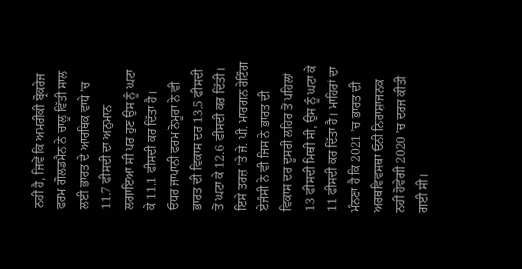ਨਹੀਂ ਹੈ, ਜਿਵੇਂ ਕਿ ਅਮਰੀਕੀ ਬ੍ਰੋਕਰੇਜ ਫਰਮ ਗੋਲਡਮੈਨ ਨੇ ਚਾਲੂ ਵਿੱਤੀ ਸਾਲ ਲਈ ਭਾਰਤ ਦੇ ਆਰਥਿਕ ਵਾਧੇ ’ਚ 11.7 ਫੀਸਦੀ ਦਾ ਅਨੁਮਾਨ ਲਗਾਇਆ ਸੀ ਪਰ ਹੁਣ ਉਸ ਨੂੰ ਘਟਾ ਕੇ 11.1 ਫੀਸਦੀ ਕਰ ਦਿੱਤਾ ਹੈ।
ਓਧਰ ਜਾਪਾਨੀ ਫਰਮ ਨੋਮੂਰਾ ਨੇ ਵੀ ਭਾਰਤ ਦੀ ਵਿਕਾਸ ਦਰ 13.5 ਫੀਸਦੀ ਤੋਂ ਘਟਾ ਕੇ 12.6 ਫੀਸਦੀ ਕਰ ਦਿੱਤੀ। ਇਸੇ ਤਰਜ਼ ’ਤੇ ਜੇ. ਪੀ. ਮਾਰਗਨ ਰੇਟਿੰਗ ਏਜੰਸੀ ਨੇ ਵੀ ਜਿਸ ਨੇ ਭਾਰਤ ਦੀ ਵਿਕਾਸ ਦਰ ਦੂਸਰੀ ਲਹਿਰ ਤੋਂ ਪਹਿਲਾਂ 13 ਫੀਸਦੀ ਮਿਥੀ ਸੀ, ਉਸ ਨੂੰ ਘਟਾ ਕੇ 11 ਫੀਸਦੀ ਕਰ ਦਿੱਤਾ ਹੈ। ਮਾਹਿਰਾਂ ਦਾ ਮੰਨਣਾ ਹੈ ਕਿ 2021 ’ਚ ਭਾਰਤ ਦੀ ਅਰਥਵਿਵਸਥਾ ਓਨੀ ਨਿਰਾਸ਼ਾਜਨਕ ਨਹੀਂ ਹੋਵੇਗੀ 2020 ’ਚ ਦਰਜ ਕੀਤੀ ਗਈ ਸੀ।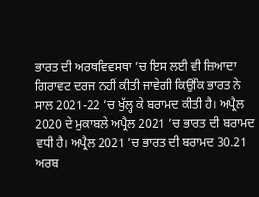ਭਾਰਤ ਦੀ ਅਰਥਵਿਵਸਥਾ ’ਚ ਇਸ ਲਈ ਵੀ ਜ਼ਿਆਦਾ ਗਿਰਾਵਟ ਦਰਜ ਨਹੀਂ ਕੀਤੀ ਜਾਵੇਗੀ ਕਿਉਂਕਿ ਭਾਰਤ ਨੇ ਸਾਲ 2021-22 ’ਚ ਖੁੱਲ੍ਹ ਕੇ ਬਰਾਮਦ ਕੀਤੀ ਹੈ। ਅਪ੍ਰੈਲ 2020 ਦੇ ਮੁਕਾਬਲੇ ਅਪ੍ਰੈਲ 2021 ’ਚ ਭਾਰਤ ਦੀ ਬਰਾਮਦ ਵਧੀ ਹੈ। ਅਪ੍ਰੈਲ 2021 ’ਚ ਭਾਰਤ ਦੀ ਬਰਾਮਦ 30.21 ਅਰਬ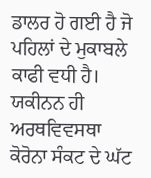ਡਾਲਰ ਹੋ ਗਈ ਹੈ ਜੋ ਪਹਿਲਾਂ ਦੇ ਮੁਕਾਬਲੇ ਕਾਫੀ ਵਧੀ ਹੈ। ਯਕੀਨਨ ਹੀ ਅਰਥਵਿਵਸਥਾ ਕੋਰੋਨਾ ਸੰਕਟ ਦੇ ਘੱਟ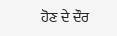ਹੋਣ ਦੇ ਦੌਰ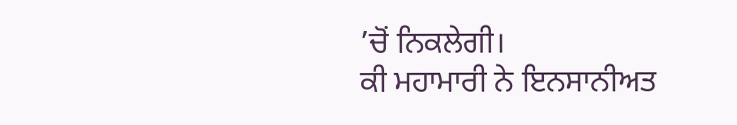’ਚੋਂ ਨਿਕਲੇਗੀ।
ਕੀ ਮਹਾਮਾਰੀ ਨੇ ਇਨਸਾਨੀਅਤ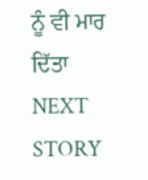ਨੂੰ ਵੀ ਮਾਰ ਦਿੱਤਾ
NEXT STORY